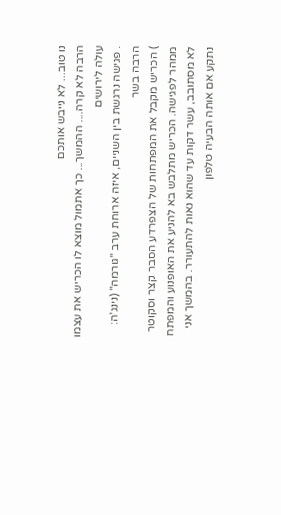נו טוב... לא נייבש אותכם
הרבה לא קרה.... ההמשך... כך אתמול מוצא לו הכריש את עצמו עולה לירושים
. פגישה נרגשת בין השניים, איזה ארוחת ערב "גורמה" (נינג'ה: הרבה בשר
) הכריש מקבל את המפתחות של הצפרדע הסבר קצר וסקוטר ממהר לפגישה. הכריש מתלבש בא להניע את האופנוע והמפתח לא מסתובב, עשר דקות עד שהוא נאות להתעורר. בהמשך אני נתקע אם אותה הבעיה טלפון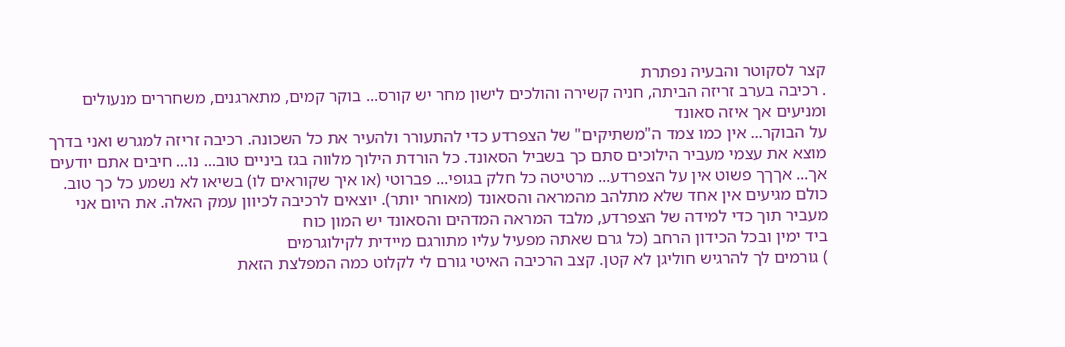קצר לסקוטר והבעיה נפתרת
. רכיבה בערב זריזה הביתה, חניה קשירה והולכים לישון מחר יש קורס... בוקר קמים, מתארגנים, משחררים מנעולים ומניעים אך איזה סאונד
על הבוקר... אין כמו צמד ה"משתיקים" של הצפרדע כדי להתעורר ולהעיר את כל השכונה. רכיבה זריזה למגרש ואני בדרך מוצא את עצמי מעביר הילוכים סתם כך בשביל הסאונד. כל הורדת הילוך מלווה בגז ביניים טוב... נו... חיבים אתם יודעים אך... אךךך פשוט אין על הצפרדע... מרטיטה כל חלק בגופי... פברוטי (או איך שקוראים לו) בשיאו לא נשמע כל כך טוב. כולם מגיעים אין אחד שלא מתלהב מהמראה והסאונד (מאוחר יותר). יוצאים לרכיבה לכיוון עמק האלה. את היום אני מעביר תוך כדי למידה של הצפרדע, מלבד המראה המדהים והסאונד יש המון כוח
ביד ימין ובכל הכידון הרחב (כל גרם שאתה מפעיל עליו מתורגם מיידית לקילוגרמים
) גורמים לך להרגיש חוליגן לא קטן. קצב הרכיבה האיטי גורם לי לקלוט כמה המפלצת הזאת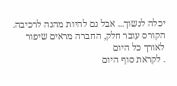יכלה לנשוך... אבל גם להיות מהנה לרכיבה. הקורס עובר חלק, החברה מראים שיפור לאורך כל היום
. לקראת סוף היום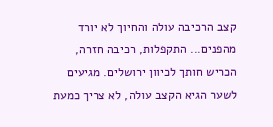קצב הרכיבה עולה והחיוך לא יורד מהפנים... התקפלות, רכיבה חזרה, הכריש חותך לכיוון ירושלים. מגיעים לשער הגיא הקצב עולה, לא צריך כמעת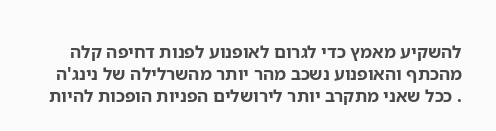להשקיע מאמץ כדי לגרום לאופנוע לפנות דחיפה קלה מהכתף והאופנוע נשכב מהר יותר מהשרלילה של נינג'ה
. ככל שאני מתקרב יותר לירושלים הפניות הופכות להיות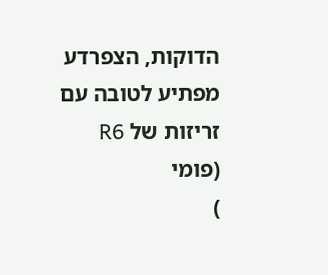הדוקות, הצפרדע מפתיע לטובה עם זריזות של R6 (פומי
)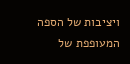ויציבות של הספה המעופפת של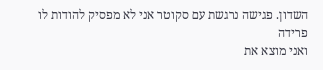השדון. פגישה נרגשת עם סקוטר אני לא מפסיק להודות לו פרידה
ואני מוצא את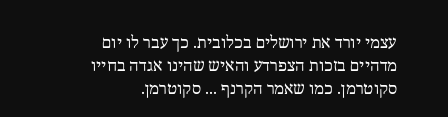עצמי יורד את ירושלים בכלובית. כך עבר לו יום מדהיים בזכות הצפרדע והאיש שהינו אגדה בחייו סקוטרמן. כמו שאמר הקרנף ... סקוטרמן.